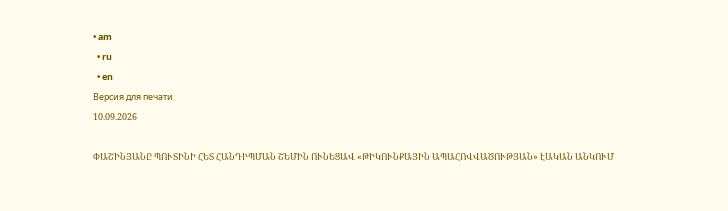• am
  • ru
  • en
Версия для печати
10.09.2026

ՓԱՇԻՆՅԱՆԸ ՊՈՒՏԻՆԻ ՀԵՏ ՀԱՆԴԻՊՄԱՆ ՇԵՄԻՆ ՈՒՆԵՑԱՎ «ԹԻԿՈՒՆՔԱՅԻՆ ԱՊԱՀՈՎՎԱԾՈՒԹՅԱՆ» ԷԱԿԱՆ ԱՆԿՈՒՄ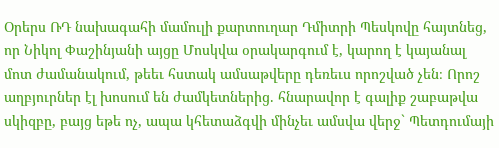Օրերս ՌԴ նախագահի մամուլի քարտուղար Դմիտրի Պեսկովը հայտնեց, որ Նիկոլ Փաշինյանի այցը Մոսկվա օրակարգում է, կարող է կայանալ մոտ ժամանակում, թեեւ հստակ ամսաթվերը դեռեւս որոշված չեն։ Որոշ աղբյուրներ էլ խոսում են ժամկետներից. հնարավոր է գալիք շաբաթվա սկիզբը, բայց եթե ոչ, ապա կհետաձգվի մինչեւ ամսվա վերջ` Պետդումայի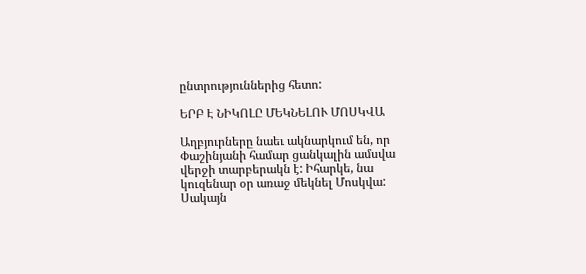ընտրություններից հետո:

ԵՐԲ Է ՆԻԿՈԼԸ ՄԵԿՆԵԼՈՒ ՄՈՍԿՎԱ

Աղբյուրները նաեւ ակնարկում են, որ Փաշինյանի համար ցանկալին ամսվա վերջի տարբերակն է: Իհարկե, նա կուզենար օր առաջ մեկնել Մոսկվա: Սակայն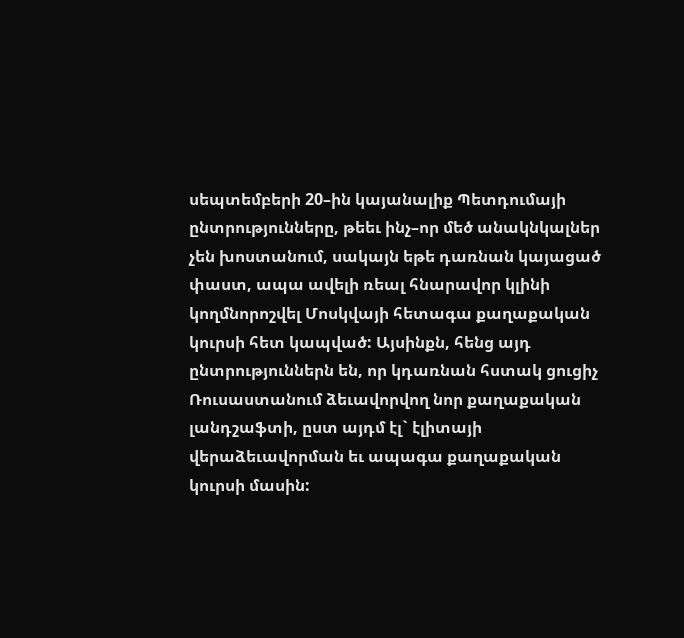սեպտեմբերի 20–ին կայանալիք Պետդումայի ընտրությունները, թեեւ ինչ–որ մեծ անակնկալներ չեն խոստանում, սակայն եթե դառնան կայացած փաստ, ապա ավելի ռեալ հնարավոր կլինի կողմնորոշվել Մոսկվայի հետագա քաղաքական կուրսի հետ կապված: Այսինքն, հենց այդ ընտրություններն են, որ կդառնան հստակ ցուցիչ Ռուսաստանում ձեւավորվող նոր քաղաքական լանդշաֆտի, ըստ այդմ էլ` էլիտայի վերաձեւավորման եւ ապագա քաղաքական կուրսի մասին: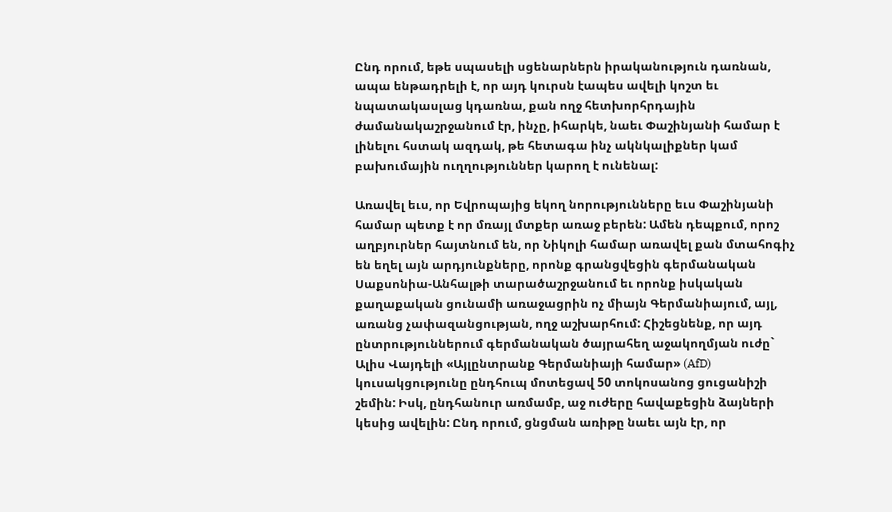Ընդ որում, եթե սպասելի սցենարներն իրականություն դառնան, ապա ենթադրելի է, որ այդ կուրսն էապես ավելի կոշտ եւ նպատակասլաց կդառնա, քան ողջ հետխորհրդային ժամանակաշրջանում էր, ինչը, իհարկե, նաեւ Փաշինյանի համար է լինելու հստակ ազդակ, թե հետագա ինչ ակնկալիքներ կամ բախումային ուղղություններ կարող է ունենալ:

Առավել եւս, որ Եվրոպայից եկող նորությունները եւս Փաշինյանի համար պետք է որ մռայլ մտքեր առաջ բերեն: Ամեն դեպքում, որոշ աղբյուրներ հայտնում են, որ Նիկոլի համար առավել քան մտահոգիչ են եղել այն արդյունքները, որոնք գրանցվեցին գերմանական Սաքսոնիա-Անհալթի տարածաշրջանում եւ որոնք իսկական քաղաքական ցունամի առաջացրին ոչ միայն Գերմանիայում, այլ, առանց չափազանցության, ողջ աշխարհում: Հիշեցնենք, որ այդ ընտրություններում գերմանական ծայրահեղ աջակողմյան ուժը` Ալիս Վայդելի «Այլընտրանք Գերմանիայի համար» (AfD) կուսակցությունը ընդհուպ մոտեցավ 50 տոկոսանոց ցուցանիշի շեմին: Իսկ, ընդհանուր առմամբ, աջ ուժերը հավաքեցին ձայների կեսից ավելին: Ընդ որում, ցնցման առիթը նաեւ այն էր, որ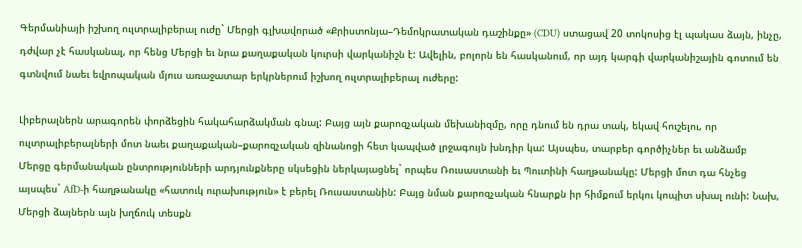Գերմանիայի իշխող ուլտրալիբերալ ուժը` Մերցի գլխավորած «Քրիստոնյա–Դեմոկրատական դաշինքը» (CDU) ստացավ 20 տոկոսից էլ պակաս ձայն, ինչը, դժվար չէ հասկանալ, որ հենց Մերցի եւ նրա քաղաքական կուրսի վարկանիշն է: Ավելին, բոլորն են հասկանում, որ այդ կարգի վարկանիշային գոտում են գտնվում նաեւ եվրոպական մյուս առաջատար երկրներում իշխող ուլտրալիբերալ ուժերը:

Լիբերալներն արագորեն փորձեցին հակահարձակման գնալ: Բայց այն քարոզչական մեխանիզմը, որը դնում են դրա տակ, եկավ հուշելու, որ ուլտրալիբերալների մոտ նաեւ քաղաքական–քարոզչական զինանոցի հետ կապված լրջագույն խնդիր կա: Այսպես, տարբեր գործիչներ եւ անձամբ Մերցը գերմանական ընտրությունների արդյունքները սկսեցին ներկայացնել` որպես Ռուսաստանի եւ Պուտինի հաղթանակը: Մերցի մոտ դա հնչեց այսպես` AfD-ի հաղթանակը «հատուկ ուրախություն» է բերել Ռուսաստանին: Բայց նման քարոզչական հնարքն իր հիմքում երկու կոպիտ սխալ ունի: Նախ, Մերցի ձայներն այն խղճուկ տեսքն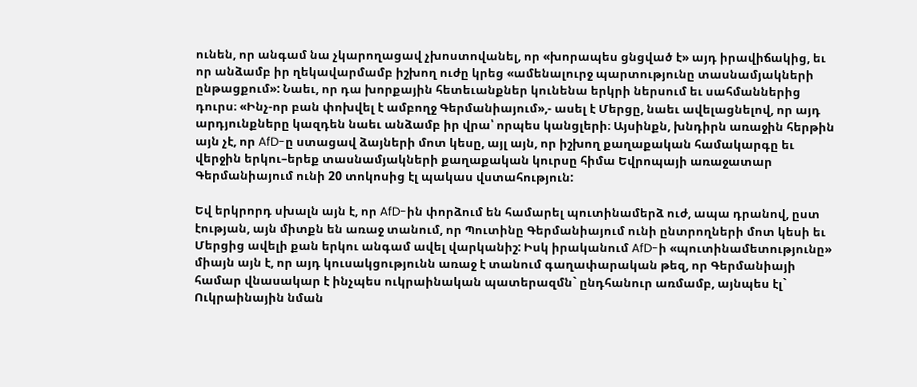ունեն, որ անգամ նա չկարողացավ չխոստովանել, որ «խորապես ցնցված է» այդ իրավիճակից, եւ որ անձամբ իր ղեկավարմամբ իշխող ուժը կրեց «ամենալուրջ պարտությունը տասնամյակների ընթացքում»: Նաեւ, որ դա խորքային հետեւանքներ կունենա երկրի ներսում եւ սահմաններից դուրս։ «Ինչ-որ բան փոխվել է ամբողջ Գերմանիայում»,- ասել է Մերցը, նաեւ ավելացնելով, որ այդ արդյունքները կազդեն նաեւ անձամբ իր վրա՝ որպես կանցլերի։ Այսինքն, խնդիրն առաջին հերթին այն չէ, որ AfD-ը ստացավ ձայների մոտ կեսը, այլ այն, որ իշխող քաղաքական համակարգը եւ վերջին երկու–երեք տասնամյակների քաղաքական կուրսը հիմա Եվրոպայի առաջատար Գերմանիայում ունի 20 տոկոսից էլ պակաս վստահություն:

Եվ երկրորդ սխալն այն է, որ AfD-ին փորձում են համարել պուտինամերձ ուժ, ապա դրանով, ըստ էության, այն միտքն են առաջ տանում, որ Պուտինը Գերմանիայում ունի ընտրողների մոտ կեսի եւ Մերցից ավելի քան երկու անգամ ավել վարկանիշ: Իսկ իրականում AfD-ի «պուտինամետությունը» միայն այն է, որ այդ կուսակցությունն առաջ է տանում գաղափարական թեզ, որ Գերմանիայի համար վնասակար է ինչպես ուկրաինական պատերազմն` ընդհանուր առմամբ, այնպես էլ` Ուկրաինային նման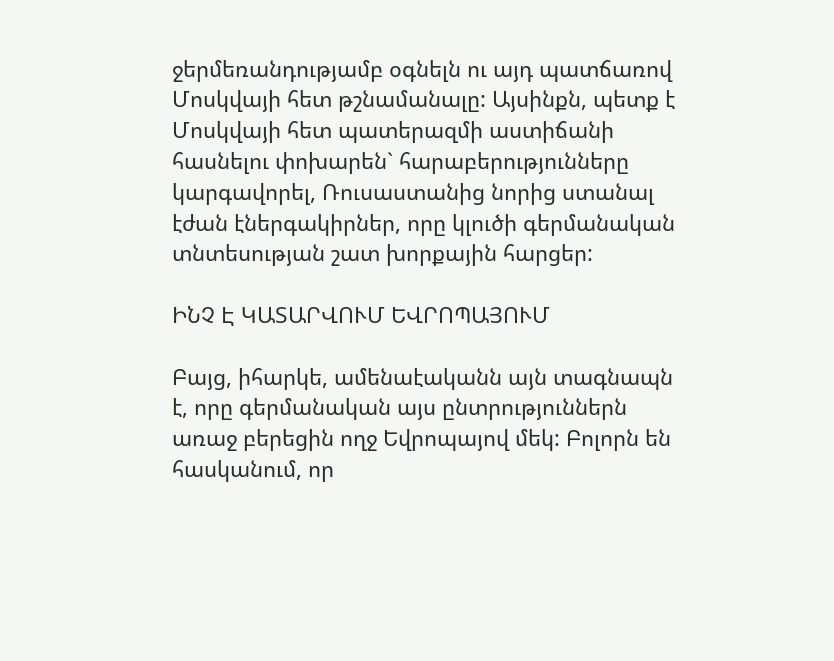ջերմեռանդությամբ օգնելն ու այդ պատճառով Մոսկվայի հետ թշնամանալը: Այսինքն, պետք է Մոսկվայի հետ պատերազմի աստիճանի հասնելու փոխարեն` հարաբերությունները կարգավորել, Ռուսաստանից նորից ստանալ էժան էներգակիրներ, որը կլուծի գերմանական տնտեսության շատ խորքային հարցեր:

ԻՆՉ Է ԿԱՏԱՐՎՈՒՄ ԵՎՐՈՊԱՅՈՒՄ

Բայց, իհարկե, ամենաէականն այն տագնապն է, որը գերմանական այս ընտրություններն առաջ բերեցին ողջ Եվրոպայով մեկ: Բոլորն են հասկանում, որ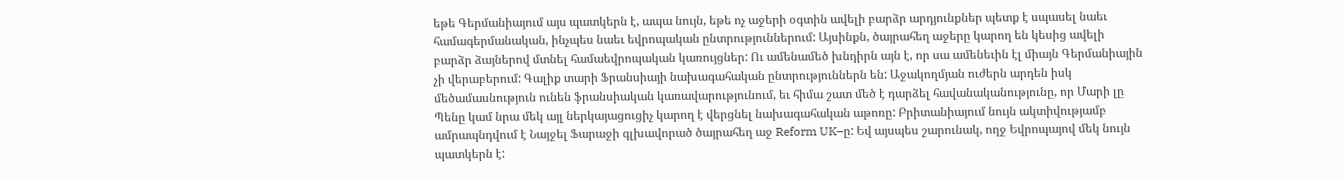եթե Գերմանիայում այս պատկերն է, ապա նույն, եթե ոչ աջերի օգտին ավելի բարձր արդյունքներ պետք է սպասել նաեւ համագերմանական, ինչպես նաեւ եվրոպական ընտրություններում: Այսինքն, ծայրահեղ աջերը կարող են կեսից ավելի բարձր ձայներով մտնել համաեվրոպական կառույցներ: Ու ամենամեծ խնդիրն այն է, որ սա ամենեւին էլ միայն Գերմանիային չի վերաբերում: Գալիք տարի Ֆրանսիայի նախագահական ընտրություններն են: Աջակողմյան ուժերն արդեն իսկ մեծամասնություն ունեն ֆրանսիական կառավարությունում, եւ հիմա շատ մեծ է դարձել հավանականությունը, որ Մարի լը Պենը կամ նրա մեկ այլ ներկայացուցիչ կարող է վերցնել նախագահական աթոռը: Բրիտանիայում նույն ակտիվությամբ ամրապնդվում է Նայջել Ֆարաջի գլխավորած ծայրահեղ աջ Reform UK–ը: Եվ այսպես շարունակ, ողջ Եվրոպայով մեկ նույն պատկերն է: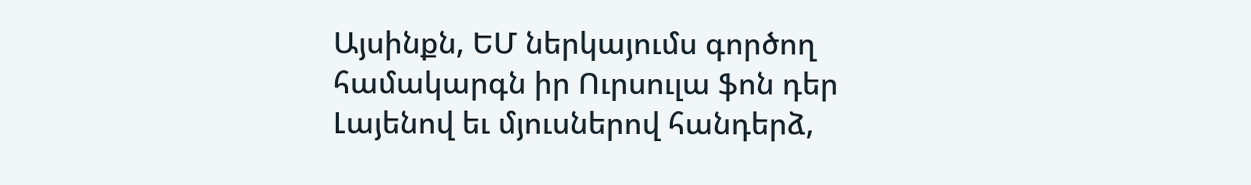Այսինքն, ԵՄ ներկայումս գործող համակարգն իր Ուրսուլա ֆոն դեր Լայենով եւ մյուսներով հանդերձ,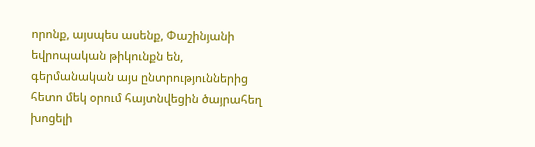որոնք, այսպես ասենք, Փաշինյանի եվրոպական թիկունքն են, գերմանական այս ընտրություններից հետո մեկ օրում հայտնվեցին ծայրահեղ խոցելի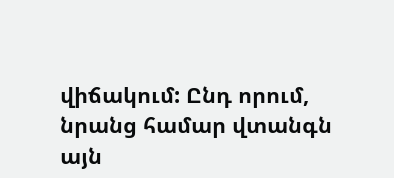վիճակում: Ընդ որում, նրանց համար վտանգն այն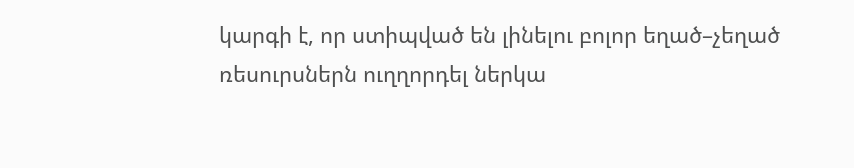կարգի է, որ ստիպված են լինելու բոլոր եղած–չեղած ռեսուրսներն ուղղորդել ներկա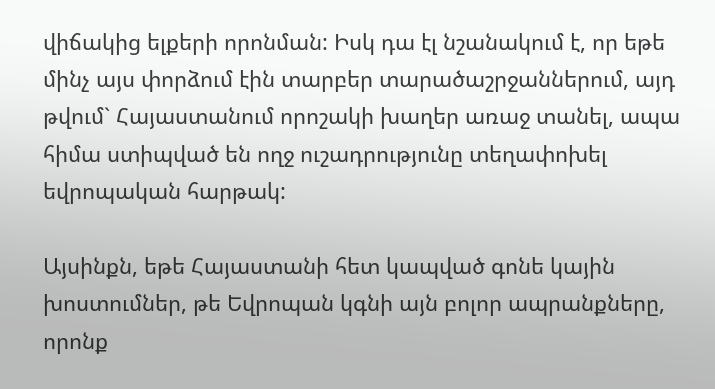վիճակից ելքերի որոնման: Իսկ դա էլ նշանակում է, որ եթե մինչ այս փորձում էին տարբեր տարածաշրջաններում, այդ թվում` Հայաստանում որոշակի խաղեր առաջ տանել, ապա հիմա ստիպված են ողջ ուշադրությունը տեղափոխել եվրոպական հարթակ:

Այսինքն, եթե Հայաստանի հետ կապված գոնե կային խոստումներ, թե Եվրոպան կգնի այն բոլոր ապրանքները, որոնք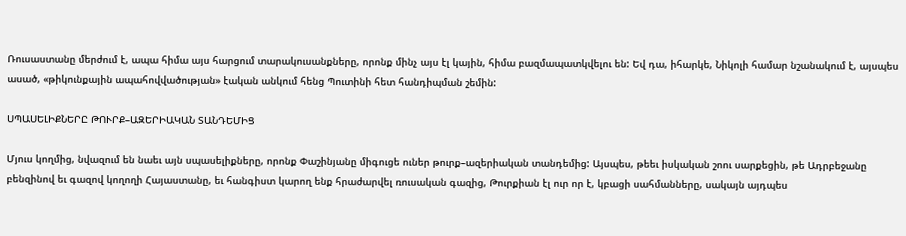Ռուսաստանը մերժում է, ապա հիմա այս հարցում տարակուսանքները, որոնք մինչ այս էլ կային, հիմա բազմապատկվելու են: Եվ դա, իհարկե, Նիկոլի համար նշանակում է, այսպես ասած, «թիկունքային ապահովվածության» էական անկում հենց Պուտինի հետ հանդիպման շեմին:

ՍՊԱՍԵԼԻՔՆԵՐԸ ԹՈՒՐՔ–ԱԶԵՐԻԱԿԱՆ ՏԱՆԴԵՄԻՑ

Մյուս կողմից, նվազում են նաեւ այն սպասելիքները, որոնք Փաշինյանը միգուցե ուներ թուրք–ազերիական տանդեմից: Այսպես, թեեւ իսկական շոու սարքեցին, թե Ադրբեջանը բենզինով եւ գազով կողողի Հայաստանը, եւ հանգիստ կարող ենք հրաժարվել ռուսական գազից, Թուրքիան էլ ուր որ է, կբացի սահմանները, սակայն այդպես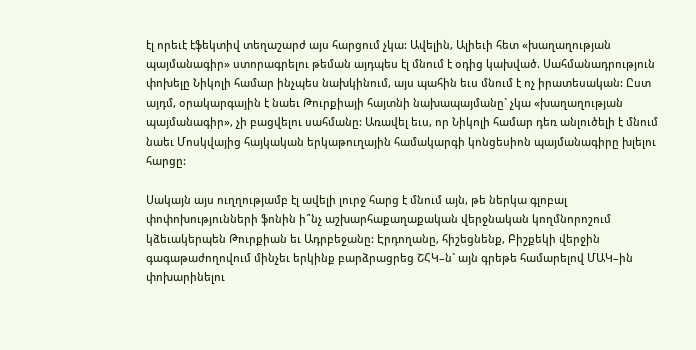էլ որեւէ էֆեկտիվ տեղաշարժ այս հարցում չկա: Ավելին, Ալիեւի հետ «խաղաղության պայմանագիր» ստորագրելու թեման այդպես էլ մնում է օդից կախված. Սահմանադրություն փոխելը Նիկոլի համար ինչպես նախկինում, այս պահին եւս մնում է ոչ իրատեսական: Ըստ այդմ, օրակարգային է նաեւ Թուրքիայի հայտնի նախապայմանը` չկա «խաղաղության պայմանագիր», չի բացվելու սահմանը: Առավել եւս, որ Նիկոլի համար դեռ անլուծելի է մնում նաեւ Մոսկվայից հայկական երկաթուղային համակարգի կոնցեսիոն պայմանագիրը խլելու հարցը:

Սակայն այս ուղղությամբ էլ ավելի լուրջ հարց է մնում այն, թե ներկա գլոբալ փոփոխությունների ֆոնին ի՞նչ աշխարհաքաղաքական վերջնական կողմնորոշում կձեւակերպեն Թուրքիան եւ Ադրբեջանը: Էրդողանը, հիշեցնենք, Բիշքեկի վերջին գագաթաժողովում մինչեւ երկինք բարձրացրեց ՇՀԿ–ն` այն գրեթե համարելով ՄԱԿ–ին փոխարինելու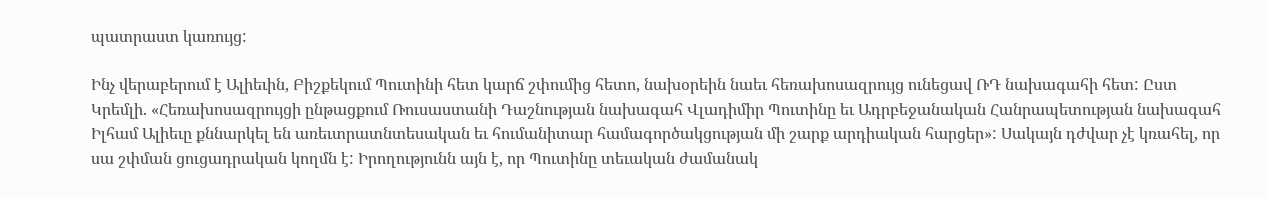պատրաստ կառույց:

Ինչ վերաբերում է Ալիեւին, Բիշքեկում Պուտինի հետ կարճ շփումից հետո, նախօրեին նաեւ հեռախոսազրույց ունեցավ ՌԴ նախագահի հետ: Ըստ Կրեմլի. «Հեռախոսազրույցի ընթացքում Ռուսաստանի Դաշնության նախագահ Վլադիմիր Պուտինը եւ Ադրբեջանական Հանրապետության նախագահ Իլհամ Ալիեւը քննարկել են առեւտրատնտեսական եւ հումանիտար համագործակցության մի շարք արդիական հարցեր»: Սակայն դժվար չէ կռահել, որ սա շփման ցուցադրական կողմն է: Իրողությունն այն է, որ Պուտինը տեւական ժամանակ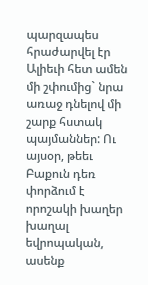պարզապես հրաժարվել էր Ալիեւի հետ ամեն մի շփումից` նրա առաջ դնելով մի շարք հստակ պայմաններ: Ու այսօր, թեեւ Բաքուն դեռ փորձում է որոշակի խաղեր խաղալ եվրոպական, ասենք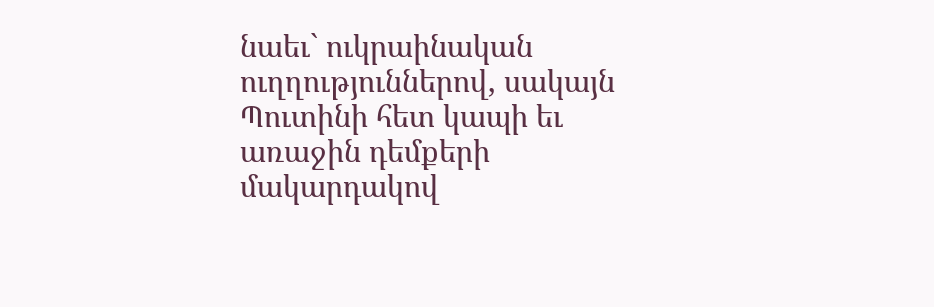նաեւ` ուկրաինական ուղղություններով, սակայն Պուտինի հետ կապի եւ առաջին դեմքերի մակարդակով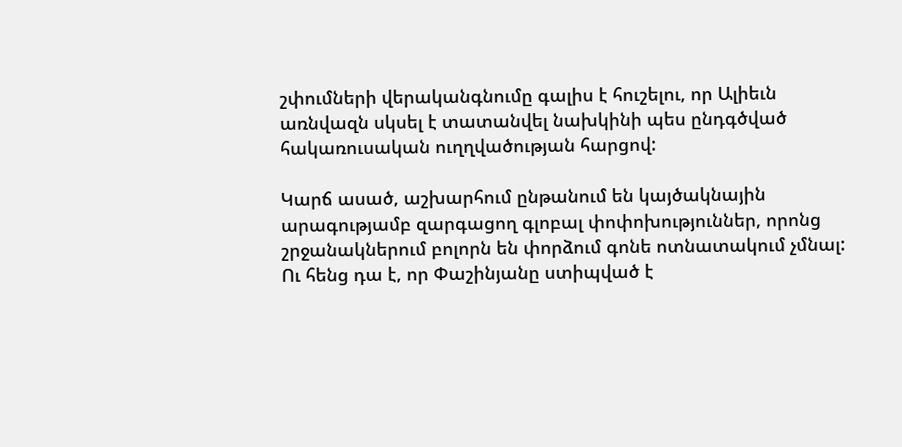շփումների վերականգնումը գալիս է հուշելու, որ Ալիեւն առնվազն սկսել է տատանվել նախկինի պես ընդգծված հակառուսական ուղղվածության հարցով:

Կարճ ասած, աշխարհում ընթանում են կայծակնային արագությամբ զարգացող գլոբալ փոփոխություններ, որոնց շրջանակներում բոլորն են փորձում գոնե ոտնատակում չմնալ: Ու հենց դա է, որ Փաշինյանը ստիպված է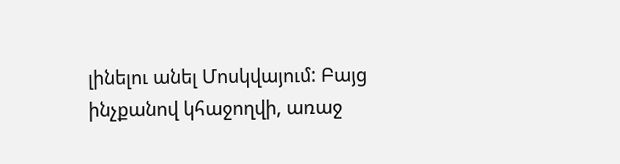լինելու անել Մոսկվայում: Բայց ինչքանով կհաջողվի, առաջ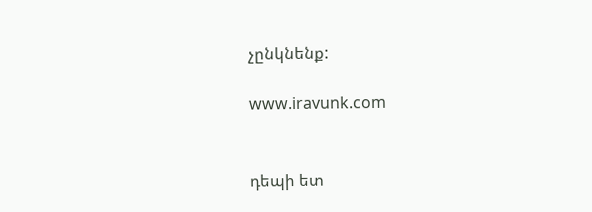չընկնենք:

www.iravunk.com


դեպի ետ